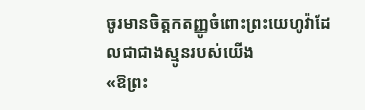ចូរមានចិត្តកតញ្ញូចំពោះព្រះយេហូវ៉ាដែលជាជាងស្មូនរបស់យើង
«ឱព្រះ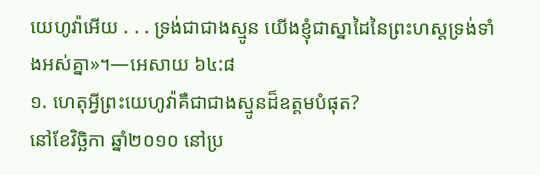យេហូវ៉ាអើយ . . . ទ្រង់ជាជាងស្មូន យើងខ្ញុំជាស្នាដៃនៃព្រះហស្តទ្រង់ទាំងអស់គ្នា»។—អេសាយ ៦៤:៨
១. ហេតុអ្វីព្រះយេហូវ៉ាគឺជាជាងស្មូនដ៏ឧត្តមបំផុត?
នៅខែវិច្ឆិកា ឆ្នាំ២០១០ នៅប្រ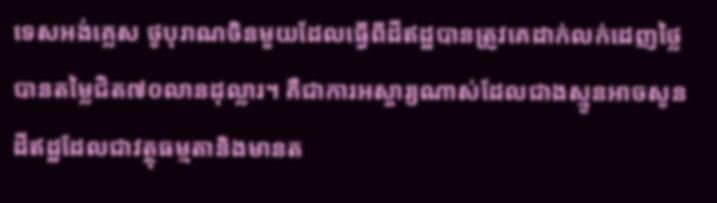ទេសអង់គ្លេស ថូបុរាណចិនមួយដែលធ្វើពីដីឥដ្ឋបានត្រូវគេដាក់លក់ដេញថ្លៃបានតម្លៃជិត៧០លានដុល្លារ។ គឺជាការអស្ចារ្យណាស់ដែលជាងស្មូនអាចសូនដីឥដ្ឋដែលជាវត្ថុធម្មតានិងមានត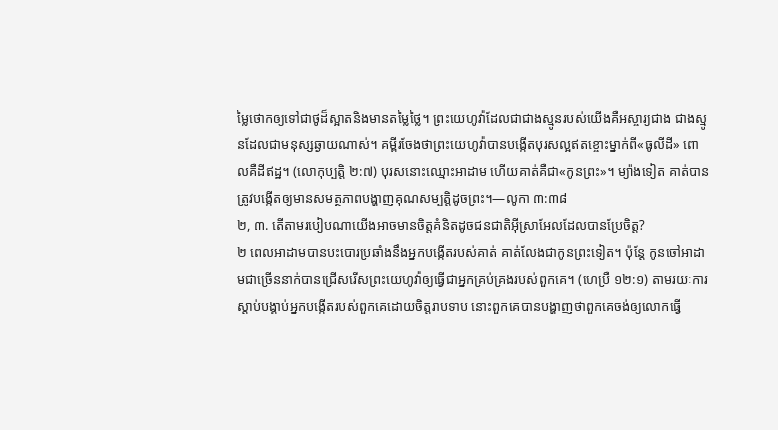ម្លៃថោកឲ្យទៅជាថូដ៏ស្អាតនិងមានតម្លៃថ្លៃ។ ព្រះយេហូវ៉ាដែលជាជាងស្មូនរបស់យើងគឺអស្ចារ្យជាង ជាងស្មូនដែលជាមនុស្សឆ្ងាយណាស់។ គម្ពីរចែងថាព្រះយេហូវ៉ាបានបង្កើតបុរសល្អឥតខ្ចោះម្នាក់ពី«ធូលីដី» ពោលគឺដីឥដ្ឋ។ (លោកុប្បត្តិ ២:៧) បុរសនោះឈ្មោះអាដាម ហើយគាត់គឺជា«កូនព្រះ»។ ម្យ៉ាងទៀត គាត់បានត្រូវបង្កើតឲ្យមានសមត្ថភាពបង្ហាញគុណសម្បត្ដិដូចព្រះ។—លូកា ៣:៣៨
២, ៣. តើតាមរបៀបណាយើងអាចមានចិត្តគំនិតដូចជនជាតិអ៊ីស្រាអែលដែលបានប្រែចិត្ត?
២ ពេលអាដាមបានបះបោរប្រឆាំងនឹងអ្នកបង្កើតរបស់គាត់ គាត់លែងជាកូនព្រះទៀត។ ប៉ុន្តែ កូនចៅអាដាមជាច្រើននាក់បានជ្រើសរើសព្រះយេហូវ៉ាឲ្យធ្វើជាអ្នកគ្រប់គ្រងរបស់ពួកគេ។ (ហេប្រឺ ១២:១) តាមរយៈការស្ដាប់បង្គាប់អ្នកបង្កើតរបស់ពួកគេដោយចិត្តរាបទាប នោះពួកគេបានបង្ហាញថាពួកគេចង់ឲ្យលោកធ្វើ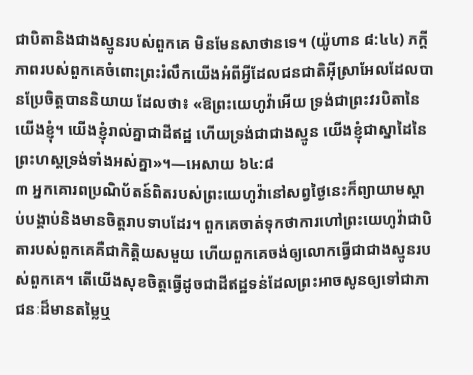ជាបិតានិងជាងស្មូនរបស់ពួកគេ មិនមែនសាថានទេ។ (យ៉ូហាន ៨:៤៤) ភក្ដីភាពរបស់ពួកគេចំពោះព្រះរំលឹកយើងអំពីអ្វីដែលជនជាតិអ៊ីស្រាអែលដែលបានប្រែចិត្តបាននិយាយ ដែលថា៖ «ឱព្រះយេហូវ៉ាអើយ ទ្រង់ជាព្រះវរបិតានៃយើងខ្ញុំ។ យើងខ្ញុំរាល់គ្នាជាដីឥដ្ឋ ហើយទ្រង់ជាជាងស្មូន យើងខ្ញុំជាស្នាដៃនៃព្រះហស្តទ្រង់ទាំងអស់គ្នា»។—អេសាយ ៦៤:៨
៣ អ្នកគោរពប្រណិប័តន៍ពិតរបស់ព្រះយេហូវ៉ានៅសព្វថ្ងៃនេះក៏ព្យាយាមស្ដាប់បង្គាប់និងមានចិត្តរាបទាបដែរ។ ពួកគេចាត់ទុកថាការហៅព្រះយេហូវ៉ាជាបិតារបស់ពួកគេគឺជាកិត្ដិយសមួយ ហើយពួកគេចង់ឲ្យលោកធ្វើជាជាងស្មូនរបស់ពួកគេ។ តើយើងសុខចិត្តធ្វើដូចជាដីឥដ្ឋទន់ដែលព្រះអាចសូនឲ្យទៅជាភាជនៈដ៏មានតម្លៃឬ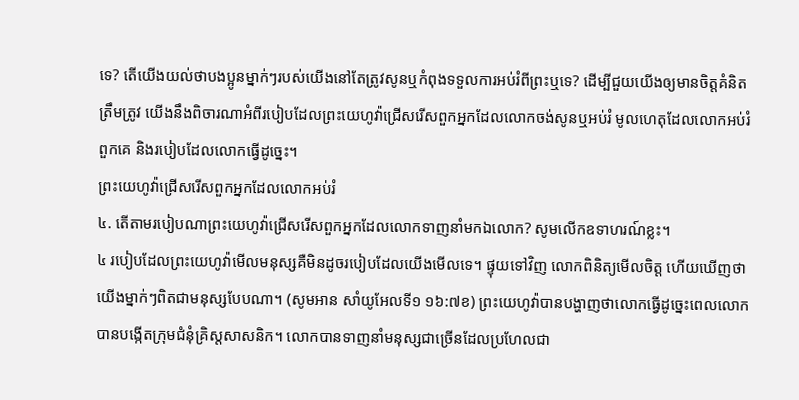ទេ? តើយើងយល់ថាបងប្អូនម្នាក់ៗរបស់យើងនៅតែត្រូវសូនឬកំពុងទទួលការអប់រំពីព្រះឬទេ? ដើម្បីជួយយើងឲ្យមានចិត្តគំនិតត្រឹមត្រូវ យើងនឹងពិចារណាអំពីរបៀបដែលព្រះយេហូវ៉ាជ្រើសរើសពួកអ្នកដែលលោកចង់សូនឬអប់រំ មូលហេតុដែលលោកអប់រំពួកគេ និងរបៀបដែលលោកធ្វើដូច្នេះ។
ព្រះយេហូវ៉ាជ្រើសរើសពួកអ្នកដែលលោកអប់រំ
៤. តើតាមរបៀបណាព្រះយេហូវ៉ាជ្រើសរើសពួកអ្នកដែលលោកទាញនាំមកឯលោក? សូមលើកឧទាហរណ៍ខ្លះ។
៤ របៀបដែលព្រះយេហូវ៉ាមើលមនុស្សគឺមិនដូចរបៀបដែលយើងមើលទេ។ ផ្ទុយទៅវិញ លោកពិនិត្យមើលចិត្ត ហើយឃើញថាយើងម្នាក់ៗពិតជាមនុស្សបែបណា។ (សូមអាន សាំយូអែលទី១ ១៦:៧ខ) ព្រះយេហូវ៉ាបានបង្ហាញថាលោកធ្វើដូច្នេះពេលលោកបានបង្កើតក្រុមជំនុំគ្រិស្តសាសនិក។ លោកបានទាញនាំមនុស្សជាច្រើនដែលប្រហែលជា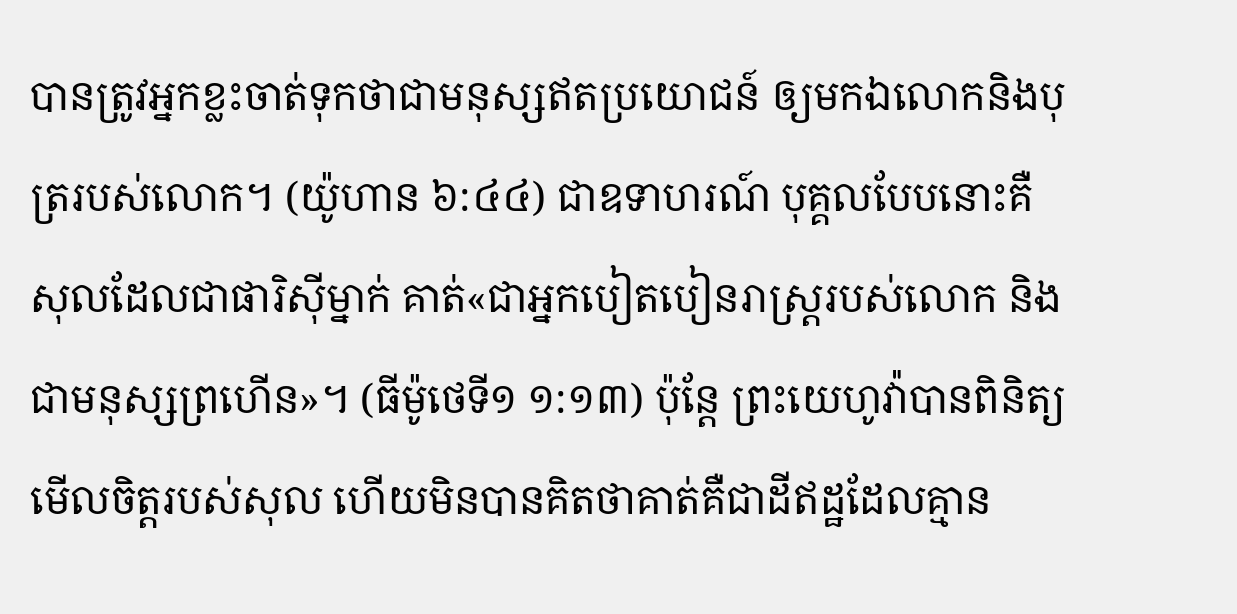បានត្រូវអ្នកខ្លះចាត់ទុកថាជាមនុស្សឥតប្រយោជន៍ ឲ្យមកឯលោកនិងបុត្ររបស់លោក។ (យ៉ូហាន ៦:៤៤) ជាឧទាហរណ៍ បុគ្គលបែបនោះគឺសុលដែលជាផារិស៊ីម្នាក់ គាត់«ជាអ្នកបៀតបៀនរាស្ត្ររបស់លោក និងជាមនុស្សព្រហើន»។ (ធីម៉ូថេទី១ ១:១៣) ប៉ុន្តែ ព្រះយេហូវ៉ាបានពិនិត្យមើលចិត្តរបស់សុល ហើយមិនបានគិតថាគាត់គឺជាដីឥដ្ឋដែលគ្មាន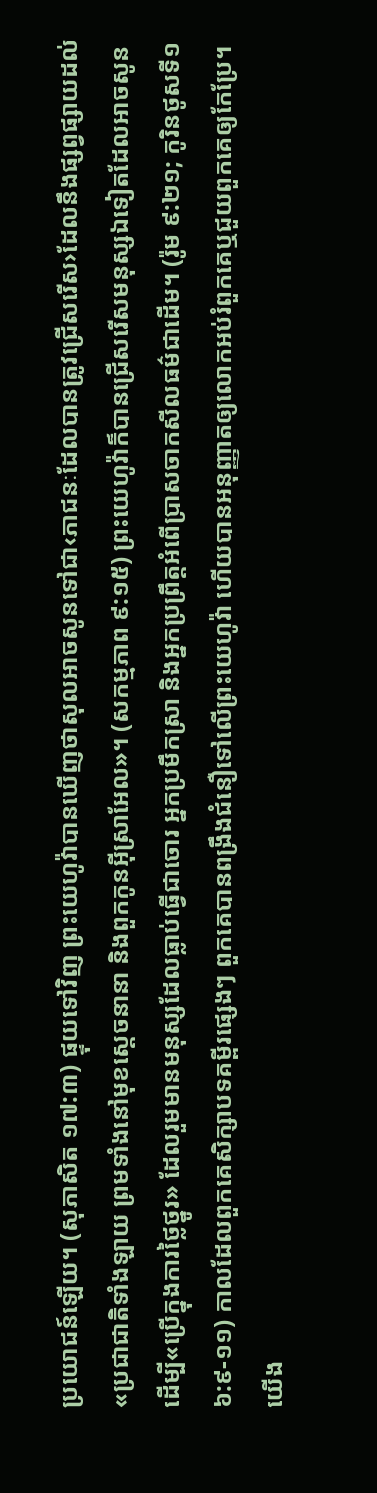ប្រយោជន៍ឡើយ។ (សុភាសិត ១៧:៣) ផ្ទុយទៅវិញ ព្រះយេហូវ៉ាបានឃើញថាសុលអាចសូនទៅជា‹ភាជនៈដែលបានត្រូវជ្រើសរើស›ដែលនឹងផ្សព្វផ្សាយដល់«ប្រជាជាតិទាំងឡាយ ព្រមទាំងនៅមុខស្តេចនានា និងពួកកូនអ៊ីស្រាអែល»។ (សកម្មភាព ៩:១៥) ព្រះយេហូវ៉ាក៏បានជ្រើសរើសមនុស្សឯទៀតដែលអាចសូនដើម្បី«ប្រើក្នុងការថ្លៃថ្នូរ» ដែលរួមមានមនុស្សដែលធ្លាប់ធ្វើជាចោរ អ្នកប្រមឹកស្រា និងអ្នកប្រព្រឹត្តអំពើប្រាសចាកសីលធម៌ជាដើម។ (រ៉ូម ៩:២១; កូរិនថូសទី១ ៦:៩-១១) កាលដែលពួកគេសិក្សាបទគម្ពីរផ្សេងៗ ពួកគេបានពង្រឹងជំនឿទៅលើព្រះយេហូវ៉ា ហើយបានអនុញ្ញាតឲ្យលោកអប់រំពួកគេឬជួយពួកគេឲ្យកែប្រែ។
យើង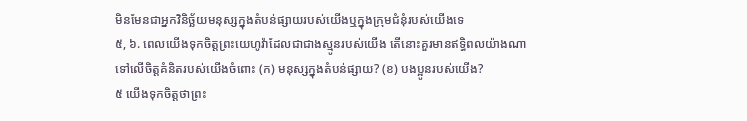មិនមែនជាអ្នកវិនិច្ឆ័យមនុស្សក្នុងតំបន់ផ្សាយរបស់យើងឬក្នុងក្រុមជំនុំរបស់យើងទេ
៥, ៦. ពេលយើងទុកចិត្តព្រះយេហូវ៉ាដែលជាជាងស្មូនរបស់យើង តើនោះគួរមានឥទ្ធិពលយ៉ាងណាទៅលើចិត្តគំនិតរបស់យើងចំពោះ (ក) មនុស្សក្នុងតំបន់ផ្សាយ? (ខ) បងប្អូនរបស់យើង?
៥ យើងទុកចិត្តថាព្រះ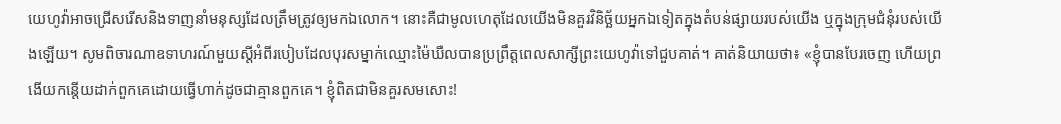យេហូវ៉ាអាចជ្រើសរើសនិងទាញនាំមនុស្សដែលត្រឹមត្រូវឲ្យមកឯលោក។ នោះគឺជាមូលហេតុដែលយើងមិនគួរវិនិច្ឆ័យអ្នកឯទៀតក្នុងតំបន់ផ្សាយរបស់យើង ឬក្នុងក្រុមជំនុំរបស់យើងឡើយ។ សូមពិចារណាឧទាហរណ៍មួយស្តីអំពីរបៀបដែលបុរសម្នាក់ឈ្មោះម៉ៃឃឺលបានប្រព្រឹត្តពេលសាក្សីព្រះយេហូវ៉ាទៅជួបគាត់។ គាត់និយាយថា៖ «ខ្ញុំបានបែរចេញ ហើយព្រងើយកន្តើយដាក់ពួកគេដោយធ្វើហាក់ដូចជាគ្មានពួកគេ។ ខ្ញុំពិតជាមិនគួរសមសោះ!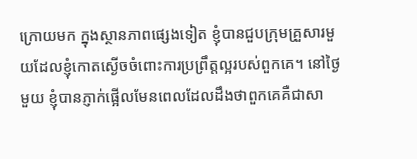ក្រោយមក ក្នុងស្ថានភាពផ្សេងទៀត ខ្ញុំបានជួបក្រុមគ្រួសារមួយដែលខ្ញុំកោតស្ងើចចំពោះការប្រព្រឹត្តល្អរបស់ពួកគេ។ នៅថ្ងៃមួយ ខ្ញុំបានភ្ញាក់ផ្អើលមែនពេលដែលដឹងថាពួកគេគឺជាសា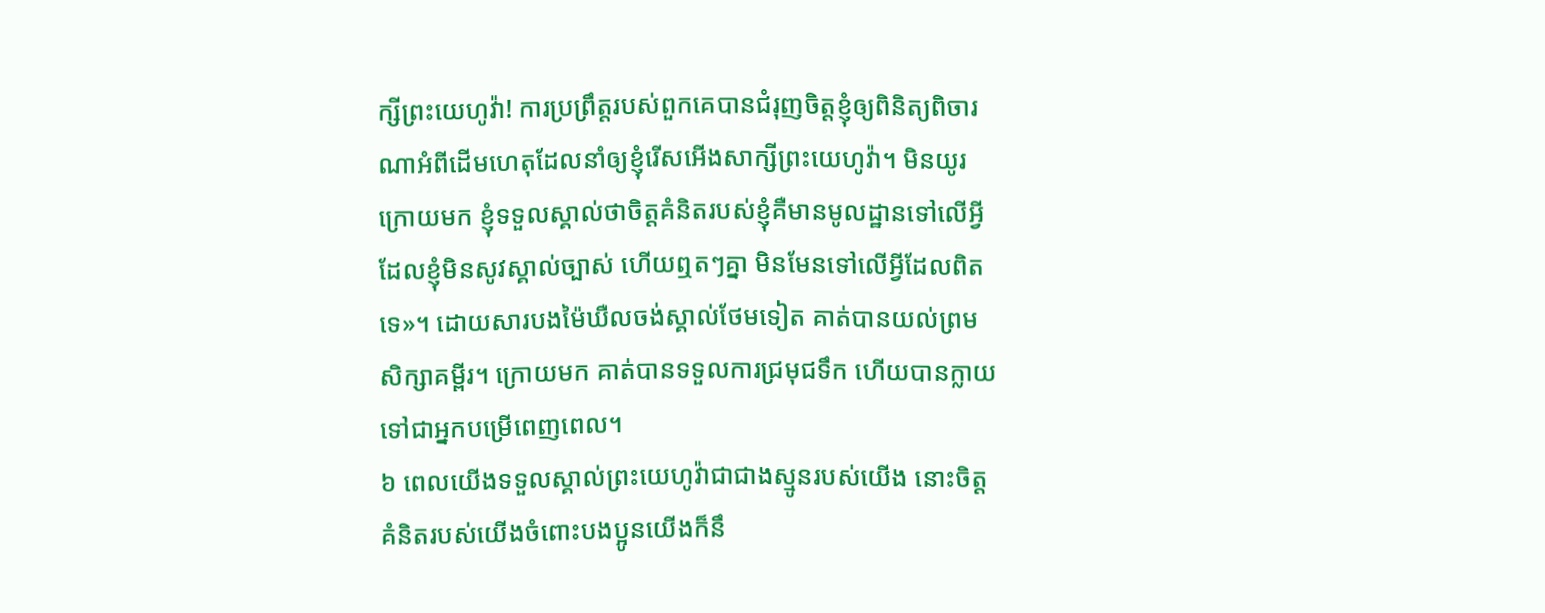ក្សីព្រះយេហូវ៉ា! ការប្រព្រឹត្តរបស់ពួកគេបានជំរុញចិត្តខ្ញុំឲ្យពិនិត្យពិចារណាអំពីដើមហេតុដែលនាំឲ្យខ្ញុំរើសអើងសាក្សីព្រះយេហូវ៉ា។ មិនយូរក្រោយមក ខ្ញុំទទួលស្គាល់ថាចិត្តគំនិតរបស់ខ្ញុំគឺមានមូលដ្ឋានទៅលើអ្វីដែលខ្ញុំមិនសូវស្គាល់ច្បាស់ ហើយឮតៗគ្នា មិនមែនទៅលើអ្វីដែលពិតទេ»។ ដោយសារបងម៉ៃឃឺលចង់ស្គាល់ថែមទៀត គាត់បានយល់ព្រមសិក្សាគម្ពីរ។ ក្រោយមក គាត់បានទទួលការជ្រមុជទឹក ហើយបានក្លាយទៅជាអ្នកបម្រើពេញពេល។
៦ ពេលយើងទទួលស្គាល់ព្រះយេហូវ៉ាជាជាងស្មូនរបស់យើង នោះចិត្តគំនិតរបស់យើងចំពោះបងប្អូនយើងក៏នឹ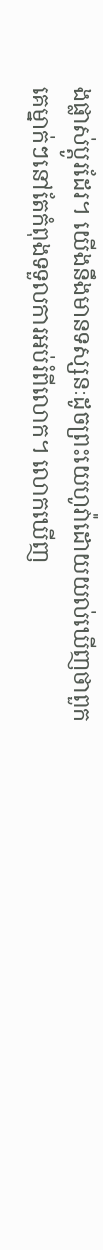ងផ្លាស់ប្ដូរដែរ។ យើងនឹងមានទស្សនៈដូចព្រះយេហូវ៉ាដោយយល់ឃើញថាពួកគេម្នាក់ៗនៅតែកំពុងទទួលការអប់រំពីលោក។ លោកឃើញ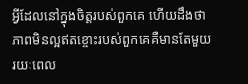អ្វីដែលនៅក្នុងចិត្តរបស់ពួកគេ ហើយដឹងថាភាពមិនល្អឥតខ្ចោះរបស់ពួកគេគឺមានតែមួយរយៈពេល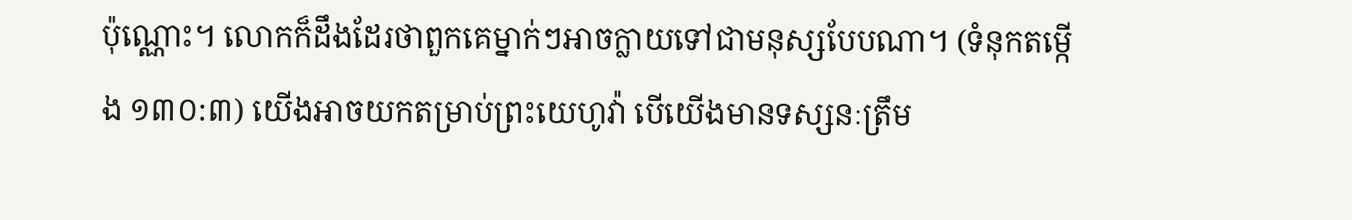ប៉ុណ្ណោះ។ លោកក៏ដឹងដែរថាពួកគេម្នាក់ៗអាចក្លាយទៅជាមនុស្សបែបណា។ (ទំនុកតម្កើង ១៣០:៣) យើងអាចយកតម្រាប់ព្រះយេហូវ៉ា បើយើងមានទស្សនៈត្រឹម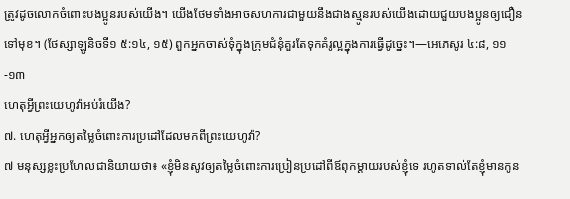ត្រូវដូចលោកចំពោះបងប្អូនរបស់យើង។ យើងថែមទាំងអាចសហការជាមួយនឹងជាងស្មូនរបស់យើងដោយជួយបងប្អូនឲ្យជឿនទៅមុខ។ (ថែស្សាឡូនិចទី១ ៥:១៤, ១៥) ពួកអ្នកចាស់ទុំក្នុងក្រុមជំនុំគួរតែទុកគំរូល្អក្នុងការធ្វើដូច្នេះ។—អេភេសូរ ៤:៨, ១១-១៣
ហេតុអ្វីព្រះយេហូវ៉ាអប់រំយើង?
៧. ហេតុអ្វីអ្នកឲ្យតម្លៃចំពោះការប្រដៅដែលមកពីព្រះយេហូវ៉ា?
៧ មនុស្សខ្លះប្រហែលជានិយាយថា៖ «ខ្ញុំមិនសូវឲ្យតម្លៃចំពោះការប្រៀនប្រដៅពីឪពុកម្ដាយរបស់ខ្ញុំទេ រហូតទាល់តែខ្ញុំមានកូន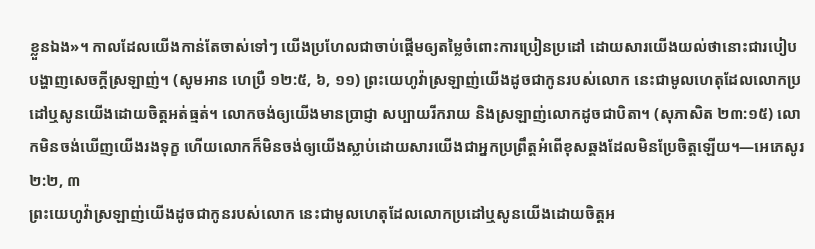ខ្លួនឯង»។ កាលដែលយើងកាន់តែចាស់ទៅៗ យើងប្រហែលជាចាប់ផ្ដើមឲ្យតម្លៃចំពោះការប្រៀនប្រដៅ ដោយសារយើងយល់ថានោះជារបៀបបង្ហាញសេចក្ដីស្រឡាញ់។ (សូមអាន ហេប្រឺ ១២:៥, ៦, ១១) ព្រះយេហូវ៉ាស្រឡាញ់យើងដូចជាកូនរបស់លោក នេះជាមូលហេតុដែលលោកប្រដៅឬសូនយើងដោយចិត្តអត់ធ្មត់។ លោកចង់ឲ្យយើងមានប្រាជ្ញា សប្បាយរីករាយ និងស្រឡាញ់លោកដូចជាបិតា។ (សុភាសិត ២៣:១៥) លោកមិនចង់ឃើញយើងរងទុក្ខ ហើយលោកក៏មិនចង់ឲ្យយើងស្លាប់ដោយសារយើងជាអ្នកប្រព្រឹត្តអំពើខុសឆ្គងដែលមិនប្រែចិត្តឡើយ។—អេភេសូរ ២:២, ៣
ព្រះយេហូវ៉ាស្រឡាញ់យើងដូចជាកូនរបស់លោក នេះជាមូលហេតុដែលលោកប្រដៅឬសូនយើងដោយចិត្តអ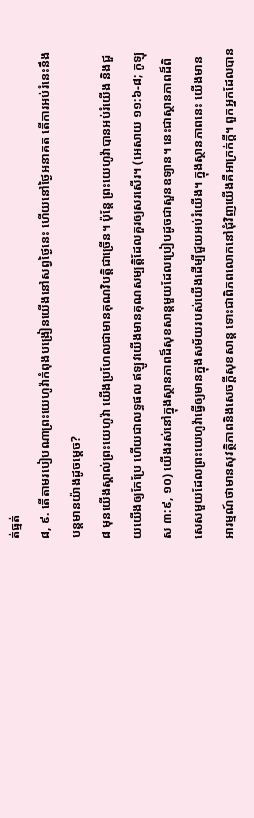ត់ធ្មត់
៨, ៩. តើតាមរបៀបណាព្រះយេហូវ៉ាកំពុងបង្រៀនយើងនៅសព្វថ្ងៃនេះ ហើយនៅថ្ងៃអនាគត តើការអប់រំនេះនឹងបន្តមានយ៉ាងដូចម្ដេច?
៨ មុនយើងស្គាល់ព្រះយេហូវ៉ា យើងប្រហែលជាមានគុណវិបត្ដិជាច្រើន។ ប៉ុន្តែ ព្រះយេហូវ៉ាបានអប់រំយើង និងជួយយើងឲ្យកែប្រែ ហើយជាលទ្ធផល ឥឡូវយើងមានគុណសម្បត្ដិដែលគួរឲ្យសរសើរ។ (អេសាយ ១១:៦-៨; កូឡុស ៣:៩, ១០) យើងរស់នៅក្នុងស្ថានភាពដ៏សុខសាន្តមួយដែលប្រៀបដូចជាសួនឧទ្យាន។ នេះជាស្ថានភាពដ៏ពិសេសមួយដែលព្រះយេហូវ៉ាធ្វើឲ្យមានក្នុងសម័យរបស់យើងដើម្បីជួយអប់រំយើង។ ក្នុងស្ថានភាពនេះ យើងមានអារម្មណ៍ថាមានសុវត្ថិភាពនិងសេចក្ដីសុខសាន្ត ទោះជាពិភពលោកនៅជុំវិញយើងគឺអាក្រក់ក្ដី។ ពួកអ្នកដែលបាន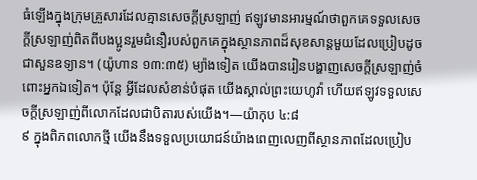ធំឡើងក្នុងក្រុមគ្រួសារដែលគ្មានសេចក្ដីស្រឡាញ់ ឥឡូវមានអារម្មណ៍ថាពួកគេទទួលសេចក្ដីស្រឡាញ់ពិតពីបងប្អូនរួមជំនឿរបស់ពួកគេក្នុងស្ថានភាពដ៏សុខសាន្តមួយដែលប្រៀបដូចជាសួនឧទ្យាន។ (យ៉ូហាន ១៣:៣៥) ម្យ៉ាងទៀត យើងបានរៀនបង្ហាញសេចក្ដីស្រឡាញ់ចំពោះអ្នកឯទៀត។ ប៉ុន្តែ អ្វីដែលសំខាន់បំផុត យើងស្គាល់ព្រះយេហូវ៉ា ហើយឥឡូវទទួលសេចក្ដីស្រឡាញ់ពីលោកដែលជាបិតារបស់យើង។—យ៉ាកុប ៤:៨
៩ ក្នុងពិភពលោកថ្មី យើងនឹងទទួលប្រយោជន៍យ៉ាងពេញលេញពីស្ថានភាពដែលប្រៀប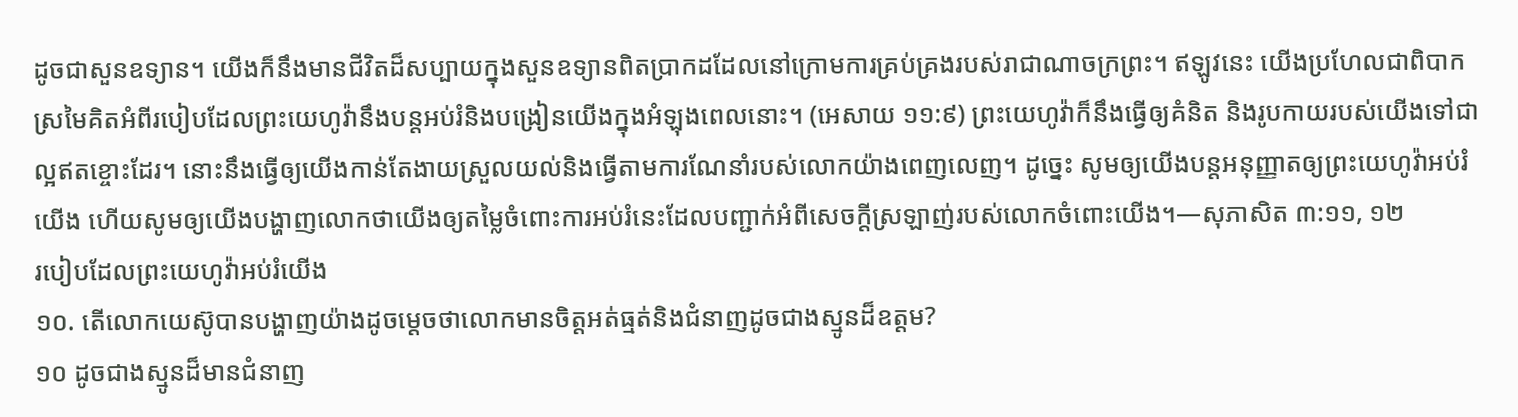ដូចជាសួនឧទ្យាន។ យើងក៏នឹងមានជីវិតដ៏សប្បាយក្នុងសួនឧទ្យានពិតប្រាកដដែលនៅក្រោមការគ្រប់គ្រងរបស់រាជាណាចក្រព្រះ។ ឥឡូវនេះ យើងប្រហែលជាពិបាកស្រមៃគិតអំពីរបៀបដែលព្រះយេហូវ៉ានឹងបន្តអប់រំនិងបង្រៀនយើងក្នុងអំឡុងពេលនោះ។ (អេសាយ ១១:៩) ព្រះយេហូវ៉ាក៏នឹងធ្វើឲ្យគំនិត និងរូបកាយរបស់យើងទៅជាល្អឥតខ្ចោះដែរ។ នោះនឹងធ្វើឲ្យយើងកាន់តែងាយស្រួលយល់និងធ្វើតាមការណែនាំរបស់លោកយ៉ាងពេញលេញ។ ដូច្នេះ សូមឲ្យយើងបន្តអនុញ្ញាតឲ្យព្រះយេហូវ៉ាអប់រំយើង ហើយសូមឲ្យយើងបង្ហាញលោកថាយើងឲ្យតម្លៃចំពោះការអប់រំនេះដែលបញ្ជាក់អំពីសេចក្ដីស្រឡាញ់របស់លោកចំពោះយើង។—សុភាសិត ៣:១១, ១២
របៀបដែលព្រះយេហូវ៉ាអប់រំយើង
១០. តើលោកយេស៊ូបានបង្ហាញយ៉ាងដូចម្ដេចថាលោកមានចិត្តអត់ធ្មត់និងជំនាញដូចជាងស្មូនដ៏ឧត្តម?
១០ ដូចជាងស្មូនដ៏មានជំនាញ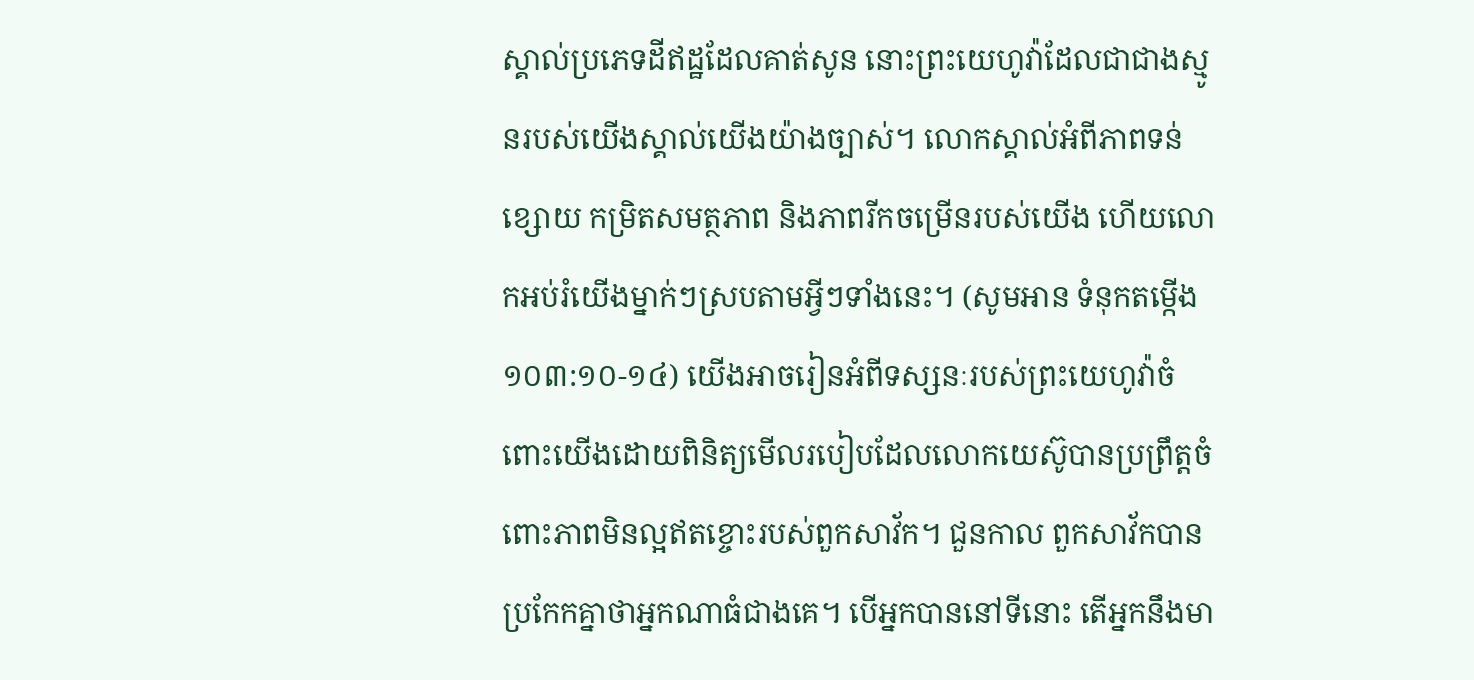ស្គាល់ប្រភេទដីឥដ្ឋដែលគាត់សូន នោះព្រះយេហូវ៉ាដែលជាជាងស្មូនរបស់យើងស្គាល់យើងយ៉ាងច្បាស់។ លោកស្គាល់អំពីភាពទន់ខ្សោយ កម្រិតសមត្ថភាព និងភាពរីកចម្រើនរបស់យើង ហើយលោកអប់រំយើងម្នាក់ៗស្របតាមអ្វីៗទាំងនេះ។ (សូមអាន ទំនុកតម្កើង ១០៣:១០-១៤) យើងអាចរៀនអំពីទស្សនៈរបស់ព្រះយេហូវ៉ាចំពោះយើងដោយពិនិត្យមើលរបៀបដែលលោកយេស៊ូបានប្រព្រឹត្តចំពោះភាពមិនល្អឥតខ្ចោះរបស់ពួកសាវ័ក។ ជួនកាល ពួកសាវ័កបានប្រកែកគ្នាថាអ្នកណាធំជាងគេ។ បើអ្នកបាននៅទីនោះ តើអ្នកនឹងមា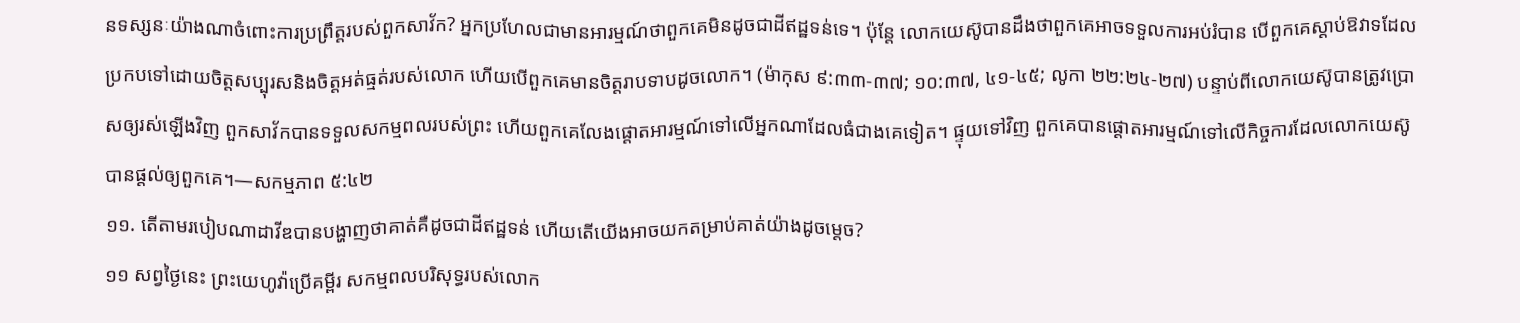នទស្សនៈយ៉ាងណាចំពោះការប្រព្រឹត្តរបស់ពួកសាវ័ក? អ្នកប្រហែលជាមានអារម្មណ៍ថាពួកគេមិនដូចជាដីឥដ្ឋទន់ទេ។ ប៉ុន្តែ លោកយេស៊ូបានដឹងថាពួកគេអាចទទួលការអប់រំបាន បើពួកគេស្ដាប់ឱវាទដែលប្រកបទៅដោយចិត្តសប្បុរសនិងចិត្តអត់ធ្មត់របស់លោក ហើយបើពួកគេមានចិត្តរាបទាបដូចលោក។ (ម៉ាកុស ៩:៣៣-៣៧; ១០:៣៧, ៤១-៤៥; លូកា ២២:២៤-២៧) បន្ទាប់ពីលោកយេស៊ូបានត្រូវប្រោសឲ្យរស់ឡើងវិញ ពួកសាវ័កបានទទួលសកម្មពលរបស់ព្រះ ហើយពួកគេលែងផ្ដោតអារម្មណ៍ទៅលើអ្នកណាដែលធំជាងគេទៀត។ ផ្ទុយទៅវិញ ពួកគេបានផ្ដោតអារម្មណ៍ទៅលើកិច្ចការដែលលោកយេស៊ូបានផ្ដល់ឲ្យពួកគេ។—សកម្មភាព ៥:៤២
១១. តើតាមរបៀបណាដាវីឌបានបង្ហាញថាគាត់គឺដូចជាដីឥដ្ឋទន់ ហើយតើយើងអាចយកតម្រាប់គាត់យ៉ាងដូចម្ដេច?
១១ សព្វថ្ងៃនេះ ព្រះយេហូវ៉ាប្រើគម្ពីរ សកម្មពលបរិសុទ្ធរបស់លោក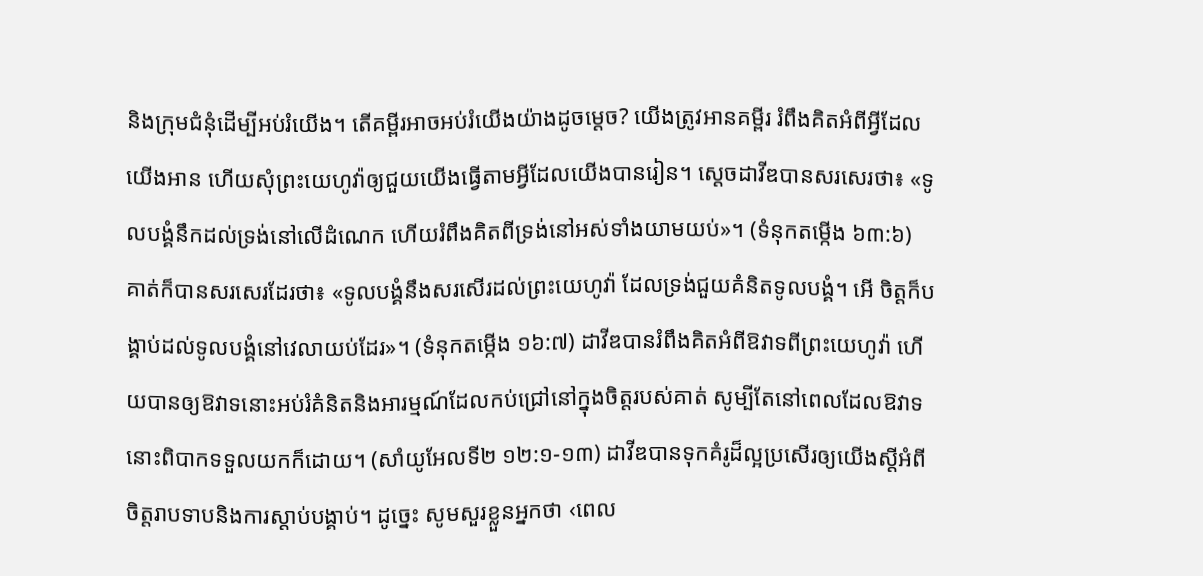និងក្រុមជំនុំដើម្បីអប់រំយើង។ តើគម្ពីរអាចអប់រំយើងយ៉ាងដូចម្ដេច? យើងត្រូវអានគម្ពីរ រំពឹងគិតអំពីអ្វីដែលយើងអាន ហើយសុំព្រះយេហូវ៉ាឲ្យជួយយើងធ្វើតាមអ្វីដែលយើងបានរៀន។ ស្តេចដាវីឌបានសរសេរថា៖ «ទូលបង្គំនឹកដល់ទ្រង់នៅលើដំណេក ហើយរំពឹងគិតពីទ្រង់នៅអស់ទាំងយាមយប់»។ (ទំនុកតម្កើង ៦៣:៦) គាត់ក៏បានសរសេរដែរថា៖ «ទូលបង្គំនឹងសរសើរដល់ព្រះយេហូវ៉ា ដែលទ្រង់ជួយគំនិតទូលបង្គំ។ អើ ចិត្តក៏បង្គាប់ដល់ទូលបង្គំនៅវេលាយប់ដែរ»។ (ទំនុកតម្កើង ១៦:៧) ដាវីឌបានរំពឹងគិតអំពីឱវាទពីព្រះយេហូវ៉ា ហើយបានឲ្យឱវាទនោះអប់រំគំនិតនិងអារម្មណ៍ដែលកប់ជ្រៅនៅក្នុងចិត្តរបស់គាត់ សូម្បីតែនៅពេលដែលឱវាទនោះពិបាកទទួលយកក៏ដោយ។ (សាំយូអែលទី២ ១២:១-១៣) ដាវីឌបានទុកគំរូដ៏ល្អប្រសើរឲ្យយើងស្តីអំពីចិត្តរាបទាបនិងការស្ដាប់បង្គាប់។ ដូច្នេះ សូមសួរខ្លួនអ្នកថា ‹ពេល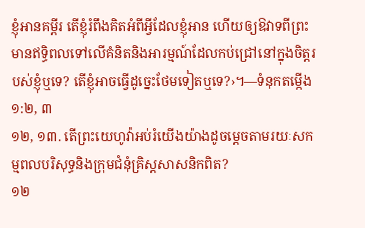ខ្ញុំអានគម្ពីរ តើខ្ញុំរំពឹងគិតអំពីអ្វីដែលខ្ញុំអាន ហើយឲ្យឱវាទពីព្រះមានឥទ្ធិពលទៅលើគំនិតនិងអារម្មណ៍ដែលកប់ជ្រៅនៅក្នុងចិត្តរបស់ខ្ញុំឬទេ? តើខ្ញុំអាចធ្វើដូច្នេះថែមទៀតឬទេ?›។—ទំនុកតម្កើង ១:២, ៣
១២, ១៣. តើព្រះយេហូវ៉ាអប់រំយើងយ៉ាងដូចម្ដេចតាមរយៈសកម្មពលបរិសុទ្ធនិងក្រុមជំនុំគ្រិស្តសាសនិកពិត?
១២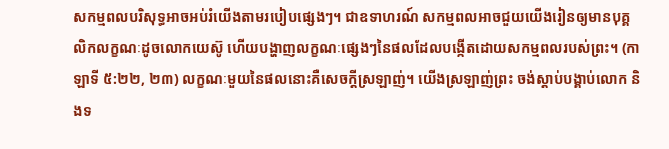សកម្មពលបរិសុទ្ធអាចអប់រំយើងតាមរបៀបផ្សេងៗ។ ជាឧទាហរណ៍ សកម្មពលអាចជួយយើងរៀនឲ្យមានបុគ្គលិកលក្ខណៈដូចលោកយេស៊ូ ហើយបង្ហាញលក្ខណៈផ្សេងៗនៃផលដែលបង្កើតដោយសកម្មពលរបស់ព្រះ។ (កាឡាទី ៥:២២, ២៣) លក្ខណៈមួយនៃផលនោះគឺសេចក្ដីស្រឡាញ់។ យើងស្រឡាញ់ព្រះ ចង់ស្ដាប់បង្គាប់លោក និងទ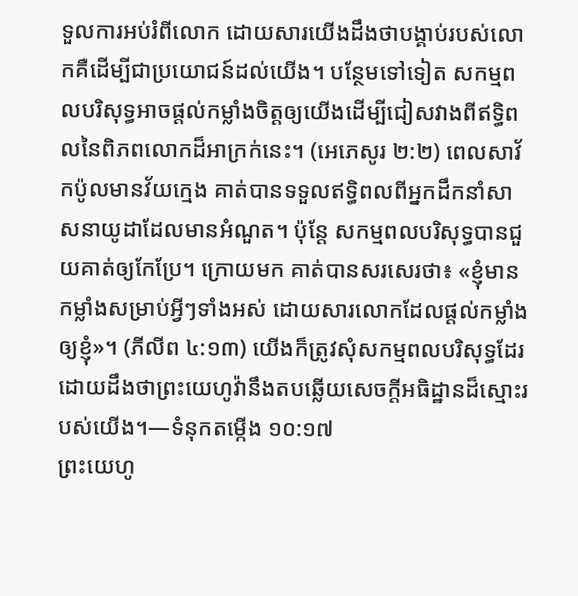ទួលការអប់រំពីលោក ដោយសារយើងដឹងថាបង្គាប់របស់លោកគឺដើម្បីជាប្រយោជន៍ដល់យើង។ បន្ថែមទៅទៀត សកម្មពលបរិសុទ្ធអាចផ្ដល់កម្លាំងចិត្តឲ្យយើងដើម្បីជៀសវាងពីឥទ្ធិពលនៃពិភពលោកដ៏អាក្រក់នេះ។ (អេភេសូរ ២:២) ពេលសាវ័កប៉ូលមានវ័យក្មេង គាត់បានទទួលឥទ្ធិពលពីអ្នកដឹកនាំសាសនាយូដាដែលមានអំណួត។ ប៉ុន្តែ សកម្មពលបរិសុទ្ធបានជួយគាត់ឲ្យកែប្រែ។ ក្រោយមក គាត់បានសរសេរថា៖ «ខ្ញុំមានកម្លាំងសម្រាប់អ្វីៗទាំងអស់ ដោយសារលោកដែលផ្ដល់កម្លាំងឲ្យខ្ញុំ»។ (ភីលីព ៤:១៣) យើងក៏ត្រូវសុំសកម្មពលបរិសុទ្ធដែរ ដោយដឹងថាព្រះយេហូវ៉ានឹងតបឆ្លើយសេចក្ដីអធិដ្ឋានដ៏ស្មោះរបស់យើង។—ទំនុកតម្កើង ១០:១៧
ព្រះយេហូ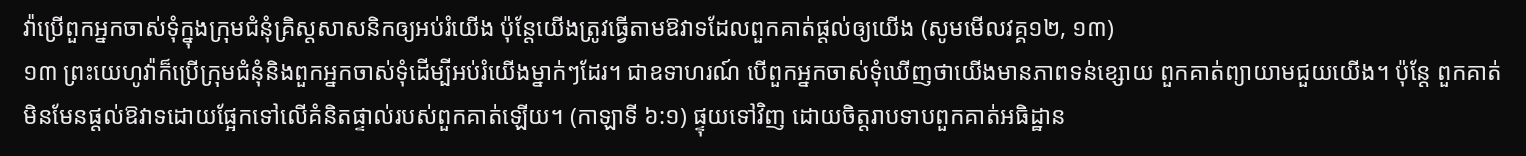វ៉ាប្រើពួកអ្នកចាស់ទុំក្នុងក្រុមជំនុំគ្រិស្តសាសនិកឲ្យអប់រំយើង ប៉ុន្តែយើងត្រូវធ្វើតាមឱវាទដែលពួកគាត់ផ្ដល់ឲ្យយើង (សូមមើលវគ្គ១២, ១៣)
១៣ ព្រះយេហូវ៉ាក៏ប្រើក្រុមជំនុំនិងពួកអ្នកចាស់ទុំដើម្បីអប់រំយើងម្នាក់ៗដែរ។ ជាឧទាហរណ៍ បើពួកអ្នកចាស់ទុំឃើញថាយើងមានភាពទន់ខ្សោយ ពួកគាត់ព្យាយាមជួយយើង។ ប៉ុន្តែ ពួកគាត់មិនមែនផ្ដល់ឱវាទដោយផ្អែកទៅលើគំនិតផ្ទាល់របស់ពួកគាត់ឡើយ។ (កាឡាទី ៦:១) ផ្ទុយទៅវិញ ដោយចិត្តរាបទាបពួកគាត់អធិដ្ឋាន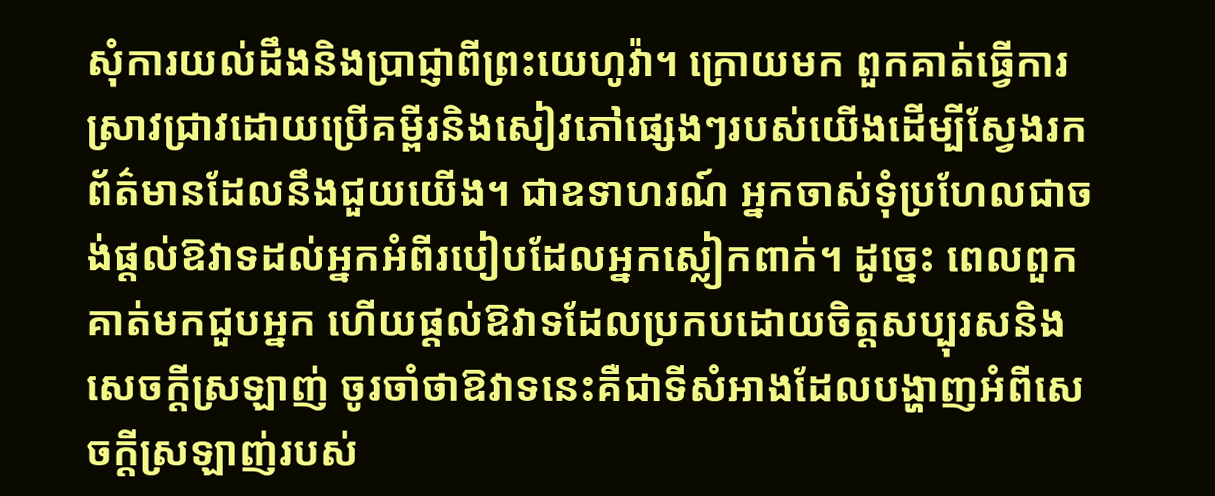សុំការយល់ដឹងនិងប្រាជ្ញាពីព្រះយេហូវ៉ា។ ក្រោយមក ពួកគាត់ធ្វើការស្រាវជ្រាវដោយប្រើគម្ពីរនិងសៀវភៅផ្សេងៗរបស់យើងដើម្បីស្វែងរកព័ត៌មានដែលនឹងជួយយើង។ ជាឧទាហរណ៍ អ្នកចាស់ទុំប្រហែលជាចង់ផ្ដល់ឱវាទដល់អ្នកអំពីរបៀបដែលអ្នកស្លៀកពាក់។ ដូច្នេះ ពេលពួកគាត់មកជួបអ្នក ហើយផ្ដល់ឱវាទដែលប្រកបដោយចិត្តសប្បុរសនិងសេចក្ដីស្រឡាញ់ ចូរចាំថាឱវាទនេះគឺជាទីសំអាងដែលបង្ហាញអំពីសេចក្ដីស្រឡាញ់របស់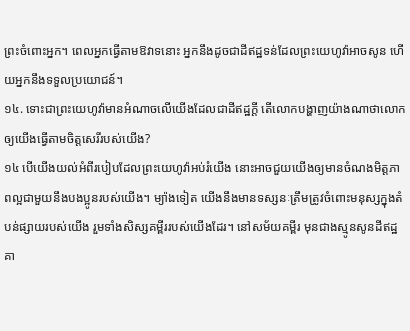ព្រះចំពោះអ្នក។ ពេលអ្នកធ្វើតាមឱវាទនោះ អ្នកនឹងដូចជាដីឥដ្ឋទន់ដែលព្រះយេហូវ៉ាអាចសូន ហើយអ្នកនឹងទទួលប្រយោជន៍។
១៤. ទោះជាព្រះយេហូវ៉ាមានអំណាចលើយើងដែលជាដីឥដ្ឋក្ដី តើលោកបង្ហាញយ៉ាងណាថាលោកឲ្យយើងធ្វើតាមចិត្តសេរីរបស់យើង?
១៤ បើយើងយល់អំពីរបៀបដែលព្រះយេហូវ៉ាអប់រំយើង នោះអាចជួយយើងឲ្យមានចំណងមិត្តភាពល្អជាមួយនឹងបងប្អូនរបស់យើង។ ម្យ៉ាងទៀត យើងនឹងមានទស្សនៈត្រឹមត្រូវចំពោះមនុស្សក្នុងតំបន់ផ្សាយរបស់យើង រួមទាំងសិស្សគម្ពីររបស់យើងដែរ។ នៅសម័យគម្ពីរ មុនជាងស្មូនសូនដីឥដ្ឋ គា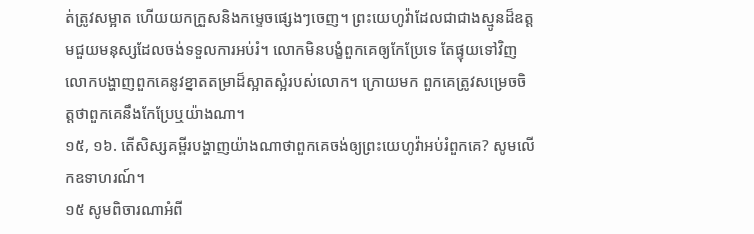ត់ត្រូវសម្អាត ហើយយកក្រួសនិងកម្ទេចផ្សេងៗចេញ។ ព្រះយេហូវ៉ាដែលជាជាងស្មូនដ៏ឧត្តមជួយមនុស្សដែលចង់ទទួលការអប់រំ។ លោកមិនបង្ខំពួកគេឲ្យកែប្រែទេ តែផ្ទុយទៅវិញ លោកបង្ហាញពួកគេនូវខ្នាតតម្រាដ៏ស្អាតស្អំរបស់លោក។ ក្រោយមក ពួកគេត្រូវសម្រេចចិត្តថាពួកគេនឹងកែប្រែឬយ៉ាងណា។
១៥, ១៦. តើសិស្សគម្ពីរបង្ហាញយ៉ាងណាថាពួកគេចង់ឲ្យព្រះយេហូវ៉ាអប់រំពួកគេ? សូមលើកឧទាហរណ៍។
១៥ សូមពិចារណាអំពី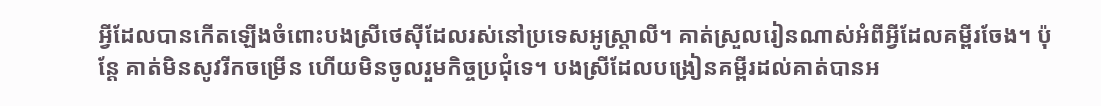អ្វីដែលបានកើតឡើងចំពោះបងស្រីថេស៊ីដែលរស់នៅប្រទេសអូស្ដ្រាលី។ គាត់ស្រួលរៀនណាស់អំពីអ្វីដែលគម្ពីរចែង។ ប៉ុន្តែ គាត់មិនសូវរីកចម្រើន ហើយមិនចូលរួមកិច្ចប្រជុំទេ។ បងស្រីដែលបង្រៀនគម្ពីរដល់គាត់បានអ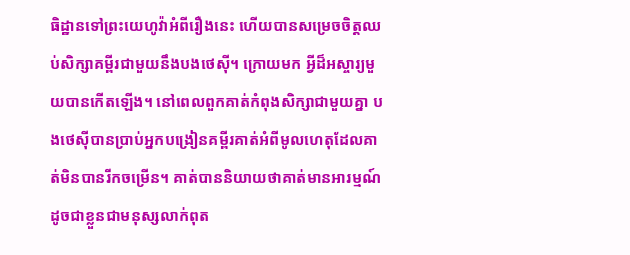ធិដ្ឋានទៅព្រះយេហូវ៉ាអំពីរឿងនេះ ហើយបានសម្រេចចិត្តឈប់សិក្សាគម្ពីរជាមួយនឹងបងថេស៊ី។ ក្រោយមក អ្វីដ៏អស្ចារ្យមួយបានកើតឡើង។ នៅពេលពួកគាត់កំពុងសិក្សាជាមួយគ្នា បងថេស៊ីបានប្រាប់អ្នកបង្រៀនគម្ពីរគាត់អំពីមូលហេតុដែលគាត់មិនបានរីកចម្រើន។ គាត់បាននិយាយថាគាត់មានអារម្មណ៍ដូចជាខ្លួនជាមនុស្សលាក់ពុត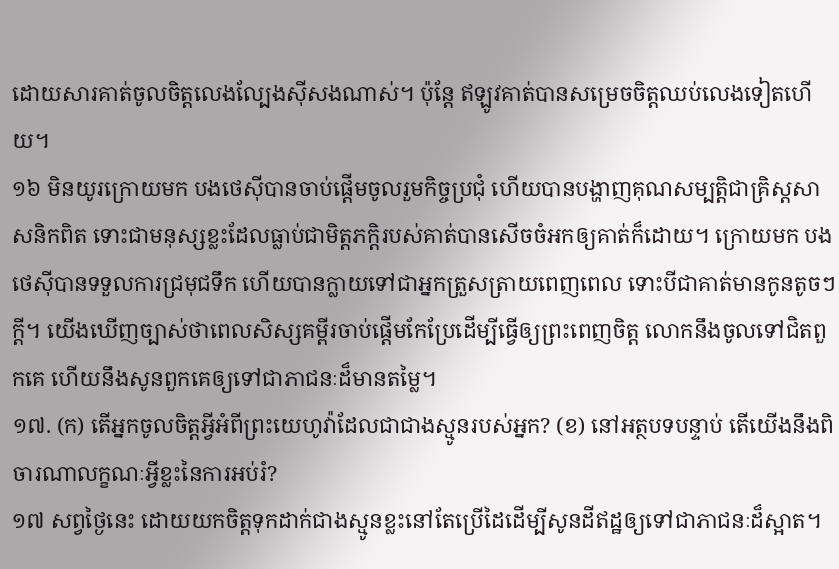ដោយសារគាត់ចូលចិត្តលេងល្បែងស៊ីសងណាស់។ ប៉ុន្តែ ឥឡូវគាត់បានសម្រេចចិត្តឈប់លេងទៀតហើយ។
១៦ មិនយូរក្រោយមក បងថេស៊ីបានចាប់ផ្ដើមចូលរួមកិច្ចប្រជុំ ហើយបានបង្ហាញគុណសម្បត្ដិជាគ្រិស្តសាសនិកពិត ទោះជាមនុស្សខ្លះដែលធ្លាប់ជាមិត្តភក្ដិរបស់គាត់បានសើចចំអកឲ្យគាត់ក៏ដោយ។ ក្រោយមក បងថេស៊ីបានទទួលការជ្រមុជទឹក ហើយបានក្លាយទៅជាអ្នកត្រួសត្រាយពេញពេល ទោះបីជាគាត់មានកូនតូចៗក្ដី។ យើងឃើញច្បាស់ថាពេលសិស្សគម្ពីរចាប់ផ្ដើមកែប្រែដើម្បីធ្វើឲ្យព្រះពេញចិត្ត លោកនឹងចូលទៅជិតពួកគេ ហើយនឹងសូនពួកគេឲ្យទៅជាភាជនៈដ៏មានតម្លៃ។
១៧. (ក) តើអ្នកចូលចិត្តអ្វីអំពីព្រះយេហូវ៉ាដែលជាជាងស្មូនរបស់អ្នក? (ខ) នៅអត្ថបទបន្ទាប់ តើយើងនឹងពិចារណាលក្ខណៈអ្វីខ្លះនៃការអប់រំ?
១៧ សព្វថ្ងៃនេះ ដោយយកចិត្តទុកដាក់ជាងស្មូនខ្លះនៅតែប្រើដៃដើម្បីសូនដីឥដ្ឋឲ្យទៅជាភាជនៈដ៏ស្អាត។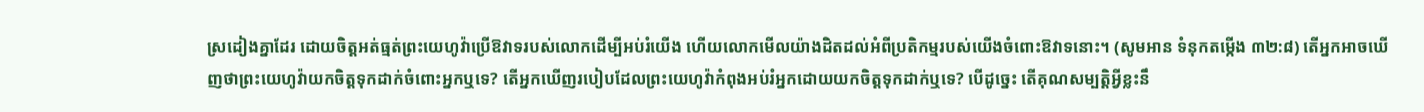ស្រដៀងគ្នាដែរ ដោយចិត្តអត់ធ្មត់ព្រះយេហូវ៉ាប្រើឱវាទរបស់លោកដើម្បីអប់រំយើង ហើយលោកមើលយ៉ាងដិតដល់អំពីប្រតិកម្មរបស់យើងចំពោះឱវាទនោះ។ (សូមអាន ទំនុកតម្កើង ៣២:៨) តើអ្នកអាចឃើញថាព្រះយេហូវ៉ាយកចិត្តទុកដាក់ចំពោះអ្នកឬទេ? តើអ្នកឃើញរបៀបដែលព្រះយេហូវ៉ាកំពុងអប់រំអ្នកដោយយកចិត្តទុកដាក់ឬទេ? បើដូច្នេះ តើគុណសម្បត្ដិអ្វីខ្លះនឹ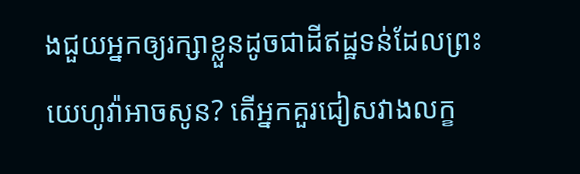ងជួយអ្នកឲ្យរក្សាខ្លួនដូចជាដីឥដ្ឋទន់ដែលព្រះយេហូវ៉ាអាចសូន? តើអ្នកគួរជៀសវាងលក្ខ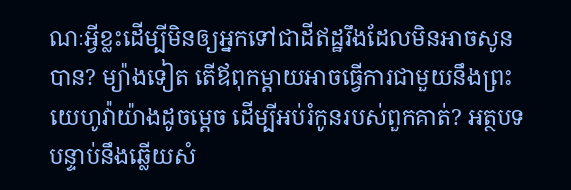ណៈអ្វីខ្លះដើម្បីមិនឲ្យអ្នកទៅជាដីឥដ្ឋរឹងដែលមិនអាចសូនបាន? ម្យ៉ាងទៀត តើឪពុកម្ដាយអាចធ្វើការជាមួយនឹងព្រះយេហូវ៉ាយ៉ាងដូចម្ដេច ដើម្បីអប់រំកូនរបស់ពួកគាត់? អត្ថបទបន្ទាប់នឹងឆ្លើយសំ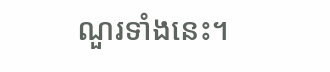ណួរទាំងនេះ។